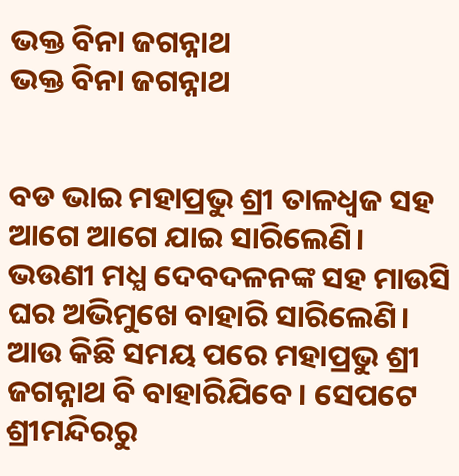ଭକ୍ତ ବିନା ଜଗନ୍ନାଥ
ଭକ୍ତ ବିନା ଜଗନ୍ନାଥ


ବଡ ଭାଇ ମହାପ୍ରଭୁ ଶ୍ରୀ ତାଳଧ୍ୱଜ ସହ ଆଗେ ଆଗେ ଯାଇ ସାରିଲେଣି। ଭଉଣୀ ମଧ୍ଯ ଦେବଦଳନଙ୍କ ସହ ମାଉସି ଘର ଅଭିମୁଖେ ବାହାରି ସାରିଲେଣି। ଆଉ କିଛି ସମୟ ପରେ ମହାପ୍ରଭୁ ଶ୍ରୀ ଜଗନ୍ନାଥ ବି ବାହାରିଯିବେ। ସେପଟେ ଶ୍ରୀମନ୍ଦିରରୁ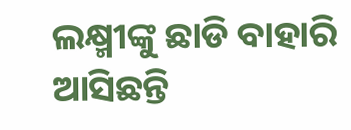ଲକ୍ଷ୍ମୀଙ୍କୁ ଛାଡି ବାହାରି ଆସିଛନ୍ତି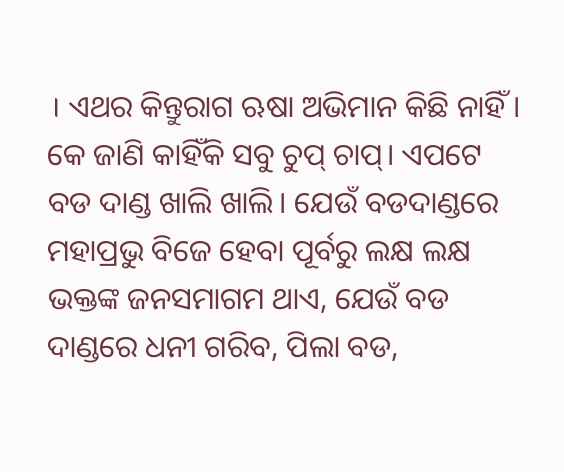। ଏଥର କିନ୍ତୁରାଗ ଋଷା ଅଭିମାନ କିଛି ନାହିଁ । କେ ଜାଣି କାହିଁକି ସବୁ ଚୁପ୍ ଚାପ୍। ଏପଟେ ବଡ ଦାଣ୍ଡ ଖାଲି ଖାଲି। ଯେଉଁ ବଡଦାଣ୍ଡରେ ମହାପ୍ରଭୁ ବିଜେ ହେବା ପୂର୍ବରୁ ଲକ୍ଷ ଲକ୍ଷ ଭକ୍ତଙ୍କ ଜନସମାଗମ ଥାଏ, ଯେଉଁ ବଡ ଦାଣ୍ଡରେ ଧନୀ ଗରିବ, ପିଲା ବଡ,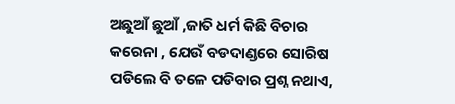ଅଛୁଆଁ ଛୁଆଁ ,ଜାତି ଧର୍ମ କିଛି ବିଚାର କରେନା , ଯେଉଁ ବଡଦାଣ୍ଡରେ ସୋରିଷ ପଡିଲେ ବି ତଳେ ପଡିବାର ପ୍ରଶ୍ନ ନଥାଏ,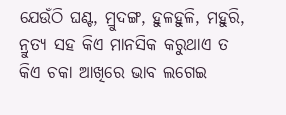ଯେଉଁଠି ଘଣ୍ଟ, ମ୍ରୁଦଙ୍ଗ, ହୁଳହୁଳି, ମହୁରି, ନ୍ରୁତ୍ୟ ସହ କିଏ ମାନସିକ କରୁଥାଏ ତ କିଏ ଚକା ଆଖିରେ ଭାବ ଲଗେଇ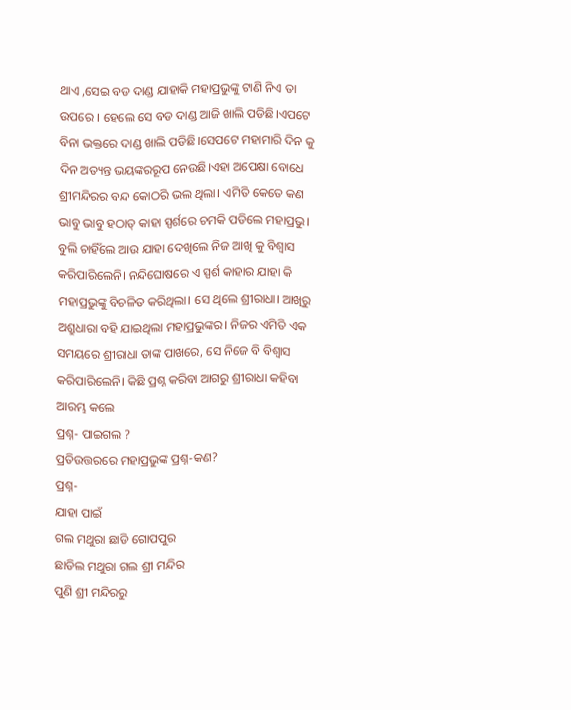ଥାଏ ,ସେଇ ବଡ ଦାଣ୍ଡ ଯାହାକି ମହାପ୍ରଭୁଙ୍କୁ ଟାଣି ନିଏ ତା ଉପରେ । ହେଲେ ସେ ବଡ ଦାଣ୍ଡ ଆଜି ଖାଲି ପଡିଛି।ଏପଟେ ବିନା ଭକ୍ତରେ ଦାଣ୍ଡ ଖାଲି ପଡିଛି।ସେପଟେ ମହାମାରି ଦିନ କୁ ଦିନ ଅତ୍ୟନ୍ତ ଭୟଙ୍କରରୂପ ନେଉଛି।ଏହା ଅପେକ୍ଷା ବୋଧେ ଶ୍ରୀମନ୍ଦିରର ବନ୍ଦ କୋଠରି ଭଲ ଥିଲା। ଏମିତି କେତେ କଣ ଭାବୁ ଭାବୁ ହଠାତ୍ କାହା ସ୍ପର୍ଶରେ ଚମକି ପଡିଲେ ମହାପ୍ରଭୁ। ବୁଲି ଚାହିଁଲେ ଆଉ ଯାହା ଦେଖିଲେ ନିଜ ଆଖି କୁ ବିଶ୍ବାସ କରିପାରିଲେନି। ନନ୍ଦିଘୋଷରେ ଏ ସ୍ପର୍ଶ କାହାର ଯାହା କି ମହାପ୍ରଭୁଙ୍କୁ ବିଚଳିତ କରିଥିଲା। ସେ ଥିଲେ ଶ୍ରୀରାଧା। ଆଖିରୁ ଅଶ୍ରୁଧାରା ବହି ଯାଇଥିଲା ମହାପ୍ରଭୁଙ୍କର। ନିଜର ଏମିତି ଏକ ସମୟରେ ଶ୍ରୀରାଧା ତାଙ୍କ ପାଖରେ, ସେ ନିଜେ ବି ବିଶ୍ୱାସ କରିପାରିଲେନି। କିଛି ପ୍ରଶ୍ନ କରିବା ଆଗରୁ ଶ୍ରୀରାଧା କହିବା ଆରମ୍ଭ କଲେ
ପ୍ରଶ୍ନ- ପାଇଗଲ ?
ପ୍ରତିଉତ୍ତରରେ ମହାପ୍ରଭୁଙ୍କ ପ୍ରଶ୍ନ-କଣ?
ପ୍ରଶ୍ନ-
ଯାହା ପାଇଁ
ଗଲ ମଥୁରା ଛାଡି ଗୋପପୁର
ଛାଡିଲ ମଥୁରା ଗଲ ଶ୍ରୀ ମନ୍ଦିର
ପୁଣି ଶ୍ରୀ ମନ୍ଦିରରୁ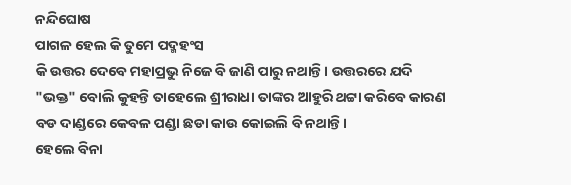ନନ୍ଦିଘୋଷ
ପାଗଳ ହେଲ କି ତୁମେ ପଦ୍ମହଂସ
କି ଉତ୍ତର ଦେବେ ମହାପ୍ରଭୁ ନିଜେ ବି ଜାଣି ପାରୁ ନଥାନ୍ତି। ଉତ୍ତରରେ ଯଦି "ଭକ୍ତ" ବୋଲି କୁହନ୍ତି ତାହେଲେ ଶ୍ରୀରାଧା ତାଙ୍କର ଆହୁରି ଥଟ୍ଟା କରିବେ କାରଣ ବଡ ଦାଣ୍ଡରେ କେବଳ ପଣ୍ଡା ଛଡା କାଉ କୋଇଲି ବି ନଥାନ୍ତି।
ହେଲେ ବିନା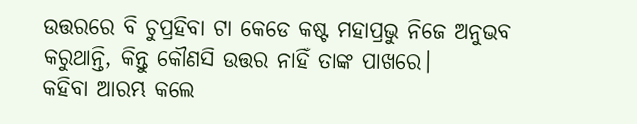ଉତ୍ତରରେ ବି ଚୁପ୍ରହିବା ଟା କେଡେ କଷ୍ଟ ମହାପ୍ରଭୁ ନିଜେ ଅନୁଭବ କରୁଥାନ୍ତି, କିନ୍ତୁ କୌଣସି ଉତ୍ତର ନାହିଁ ତାଙ୍କ ପାଖରେ।
କହିବା ଆରମ୍ଭ କଲେ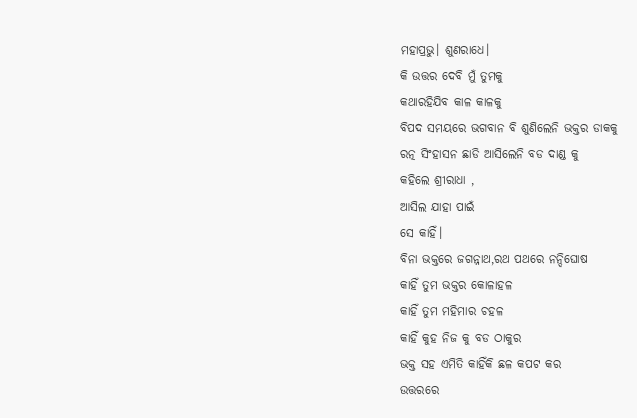ମହାପ୍ରଭୁ। ଶୁଣରାଧେ।
କି ଉତ୍ତର ଦେବି ମୁଁ ତୁମକୁ
କଥାରହିଯିବ କାଳ କାଳକୁ
ବିପଦ ସମୟରେ ଭଗବାନ ବି ଶୁଣିଲେନି ଭକ୍ତର ଡାକକୁ
ରତ୍ନ ସିଂହାସନ ଛାଡି ଆସିଲେନି ବଡ ଦାଣ୍ଡ କୁ
କହିଲେ ଶ୍ରୀରାଧା ,
ଆସିଲ ଯାହା ପାଇଁ
ସେ କାହିଁ।
ବିନା ଭକ୍ତରେ ଜଗନ୍ନାଥ,ରଥ ପଥରେ ନନ୍ଦିଘୋଷ
କାହିଁ ତୁମ ଭକ୍ତର କୋଳାହଳ
କାହିଁ ତୁମ ମହିମାର ଚହଳ
କାହିଁ କୁହ ନିଜ କୁ ବଡ ଠାକୁର
ଭକ୍ତ ସହ ଏମିତି କାହିଁକି ଛଳ କପଟ କର
ଉତ୍ତରରେ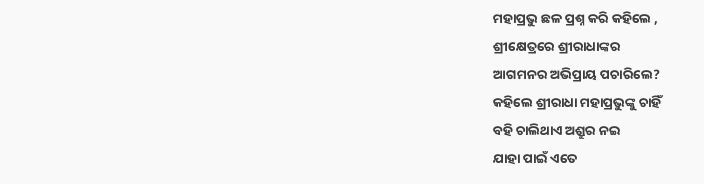ମହାପ୍ରଭୁ ଛଳ ପ୍ରଶ୍ନ କରି କହିଲେ ,
ଶ୍ରୀକ୍ଷେତ୍ରରେ ଶ୍ରୀରାଧାଙ୍କର
ଆଗମନର ଅଭିପ୍ରାୟ ପଚାରିଲେ?
କହିଲେ ଶ୍ରୀରାଧା ମହାପ୍ରଭୁଙ୍କୁ ଚାହିଁ
ବହି ଚାଲିଥାଏ ଅଶ୍ରୁର ନଇ
ଯାହା ପାଇଁ ଏତେ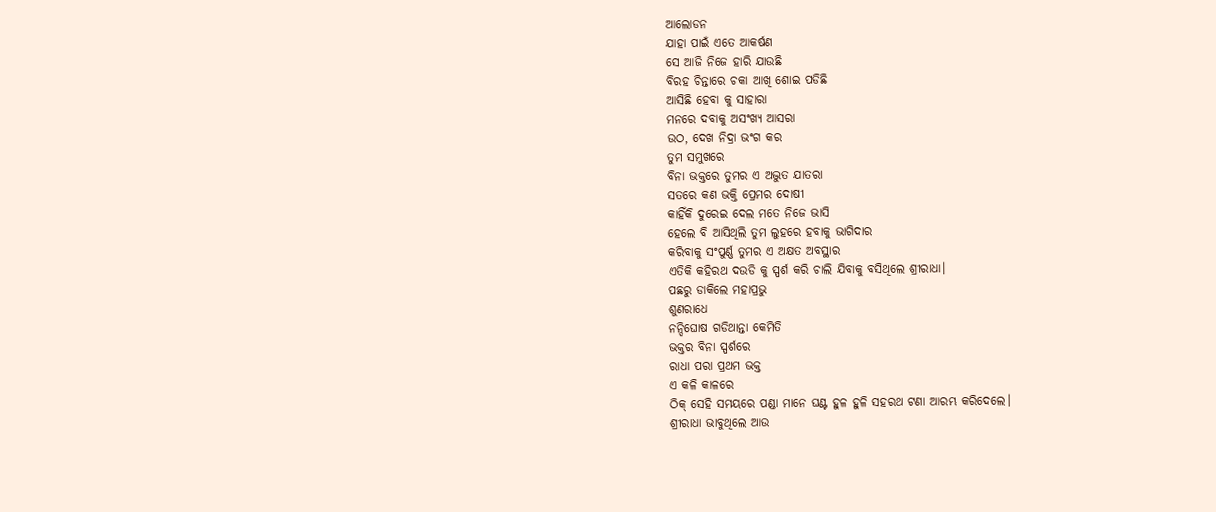ଆଲୋଡନ
ଯାହା ପାଇଁ ଏତେ ଆକର୍ଷଣ
ସେ ଆଜି ନିଜେ ହାରି ଯାଉଛି
ବିରହ ଚିନ୍ତାରେ ଚକା ଆଖି ଶୋଇ ପଡିଛି
ଆସିଛି ହେବା କୁ ସାହାରା
ମନରେ ଦବାକୁ ଅସଂଖ୍ଯ ଆସରା
ଉଠ, ଦେଖ ନିଦ୍ରା ଭଂଗ କର
ତୁମ ସମୁଖରେ
ବିନା ଭକ୍ତରେ ତୁମର ଏ ଅଦ୍ଭୁତ ଯାତରା
ସତରେ କଣ ଭକ୍ତି ପ୍ରେମର ଦୋଷୀ
କାହିଁକି ଦୁରେଇ ଦେଲ ମତେ ନିଜେ ଭାସି
ହେଲେ ବି ଆସିଥିଲି ତୁମ ଲୁହରେ ହବାକୁ ଭାଗିଦାର
କରିବାକୁ ସଂପୁର୍ଣ୍ଣ ତୁମର ଏ ଅକ୍ଷତ ଅବସ୍ଥାର
ଏତିକି କହିରଥ ଦଉଡି କୁ ସ୍ପର୍ଶ କରି ଚାଲି ଯିବାକୁ ବସିଥିଲେ ଶ୍ରୀରାଧା।
ପଛରୁ ଡାକିଲେ ମହାପ୍ରଭୁ
ଶୁଣରାଧେ
ନନ୍ଦିଘୋଷ ଗଡିଥାନ୍ତା କେମିତି
ଭକ୍ତର ବିନା ସ୍ପର୍ଶରେ
ରାଧା ପରା ପ୍ରଥମ ଭକ୍ତ
ଏ କଳି କାଳରେ
ଠିକ୍ ସେହି ସମୟରେ ପଣ୍ଡା ମାନେ ଘଣ୍ଟ ହୁଳ ହୁଳି ସହରଥ ଟଣା ଆରମ୍ଭ କରିଦେଲେ।
ଶ୍ରୀରାଧା ଭାବୁଥିଲେ ଆଉ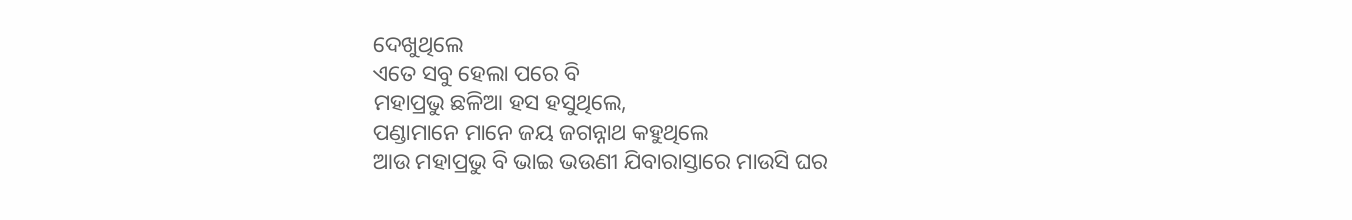ଦେଖୁଥିଲେ
ଏତେ ସବୁ ହେଲା ପରେ ବି
ମହାପ୍ରଭୁ ଛଳିଆ ହସ ହସୁଥିଲେ,
ପଣ୍ଡାମାନେ ମାନେ ଜୟ ଜଗନ୍ନାଥ କହୁଥିଲେ
ଆଉ ମହାପ୍ରଭୁ ବି ଭାଇ ଭଉଣୀ ଯିବାରାସ୍ତାରେ ମାଉସି ଘର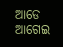ଆଡେ ଆଗେଇ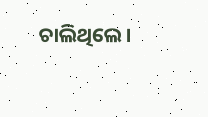ଚାଲିଥିଲେ।